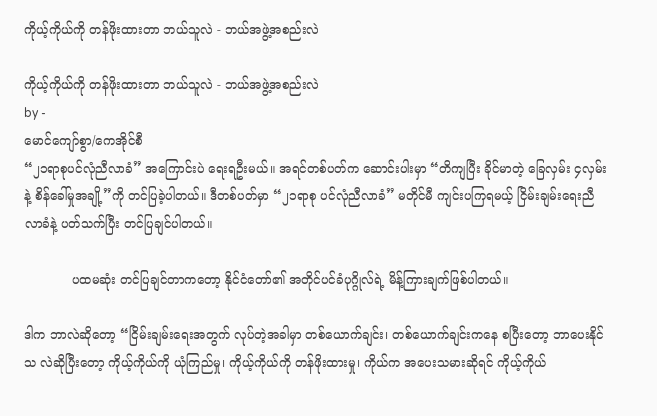ကိုယ့်ကိုယ်ကို တန်ဖိုးထားတာ ဘယ်သူလဲ - ဘယ်အဖွဲ့အစည်းလဲ

ကိုယ့်ကိုယ်ကို တန်ဖိုးထားတာ ဘယ်သူလဲ - ဘယ်အဖွဲ့အစည်းလဲ
by -
မောင်ကျော်စွာ/ကေအိုင်စီ
“၂၁ရာစုပင်လုံညီလာခံ” အကြောင်းပဲ ရေးရဦးမယ်။ အရင်တစ်ပတ်က ဆောင်းပါးမှာ “တိကျပြီး ခိုင်မာတဲ့ ခြေလှမ်း ၄လှမ်းနဲ့ စိန်ခေါ်မှုအချို့”ကို တင်ပြခဲ့ပါတယ်။ ဒီတစ်ပတ်မှာ “၂၁ရာစု ပင်လုံညီလာခံ” မတိုင်မီ ကျင်းပကြရမယ့် ငြိမ်းချမ်းရေးညီလာခံနဲ့ ပတ်သက်ပြီး တင်ပြချင်ပါတယ်။

            ပထမဆုံး တင်ပြချင်တာကတော့ နိုင်ငံတော်၏ အတိုင်ပင်ခံပုဂ္ဂိုလ်ရဲ့ မိန့်ကြားချက်ဖြစ်ပါတယ်။

ဒါက ဘာလဲဆိုတော့ “ငြိမ်းချမ်းရေးအတွက် လုပ်တဲ့အခါမှာ တစ်ယောက်ချင်း၊ တစ်ယောက်ချင်းကနေ စပြီးတော့ ဘာပေးနိုင်သ လဲဆိုပြီးတော့ ကိုယ့်ကိုယ်ကို ယုံကြည်မှု၊ ကိုယ့်ကိုယ်ကို တန်ဖိုးထားမှု၊ ကိုယ်က အပေးသမားဆိုရင် ကိုယ့်ကိုယ်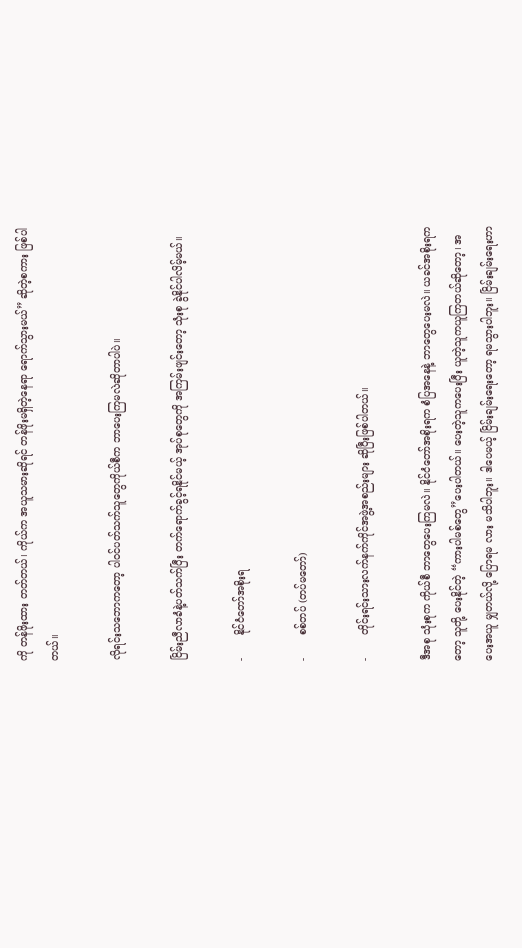ကို တန်ဖိုးထား တတ်တယ်၊ ကိုယ်က အယူသမားဆိုရင် တန်ဖိုးမရှိတဲ့နေရာ ရောက်သွားမယ်” ဆိုတဲ့စကား ဖြစ်ပါတယ်။

လိုရင်းသဘောကတော့ ပါဝင်ပတ်သက်သူတွေကိုယ်စီက ဘာပေးကြမလဲဆိုတာပါပဲ။

ငြိမ်းညီလာခံနဲ့ပတ်သက်ပြီး တက်ရောက်ခွင့်ရနိုင်မယ့် အုပ်စုတွေကို အကြမ်းဖျင်းတော့ သုံးစု ခွဲနိုင်ပါလိမ့်မယ်။

-       နိုင်ငံတော်အစိုးရ

-       စစ်တပ် (တပ်မတော်)

-       တိုင်းရင်းသားလက်နက်ကိုင်အဖွဲ့အစည်းများ ဆိုပြီးဖြစ်ပါတယ်။

ဒီအစု သုံးစုက ကိုယ်စီ ဘာတွေပေးကြမလဲ။ နိုင်ငံတော်အစိုးရက စံပြအနေနဲ့ ဘာတွေပေးမလဲ။ ယခင်အစိုးရကတော့ သူတို့ ပေးနိုင်တဲ့ “ကားပါမစ်တွေ”ပေးပါတယ်။ ပေးတဲ့သူကပေးပြီး ယူတဲ့သူကယူကြတယ်ဆိုတော့၊ အပေးအယူ မျှတယ်လို့ ပြောရမ လား မသိပါဘူး။ ဒါပေမယ့် ငြိမ်းချမ်းရေးတော့ ရမသွားပါဘူး။ ငြိမ်းချမ်းရေးဟာ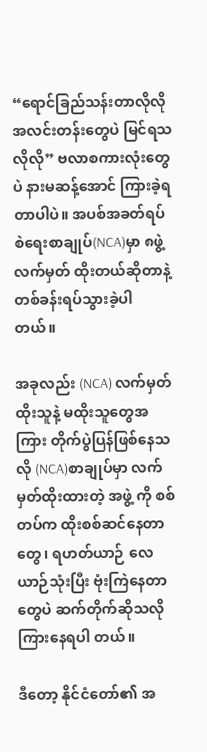“ရောင်ခြည်သန်းတာလိုလို အလင်းတန်းတွေပဲ မြင်ရသလိုလို” ဗလာစကားလုံးတွေပဲ နားမဆန့်အောင် ကြားခဲ့ရတာပါပဲ။ အပစ်အခတ်ရပ်စဲရေးစာချုပ်(NCA)မှာ ၈ဖွဲ့ လက်မှတ် ထိုးတယ်ဆိုတာနဲ့ တစ်ခန်းရပ်သွားခဲ့ပါတယ်။

အခုလည်း (NCA) လက်မှတ်ထိုးသူနဲ့ မထိုးသူတွေအကြား တိုက်ပွဲပြန်ဖြစ်နေသလို (NCA)စာချုပ်မှာ လက်မှတ်ထိုးထားတဲ့ အဖွဲ့ ကို စစ်တပ်က ထိုးစစ်ဆင်နေတာတွေ၊ ရဟတ်ယာဉ် လေယာဉ်သုံးပြီး ဗုံးကြဲနေတာတွေပဲ ဆက်တိုက်ဆိုသလို ကြားနေရပါ တယ်။

ဒီတော့ နိုင်ငံတော်၏ အ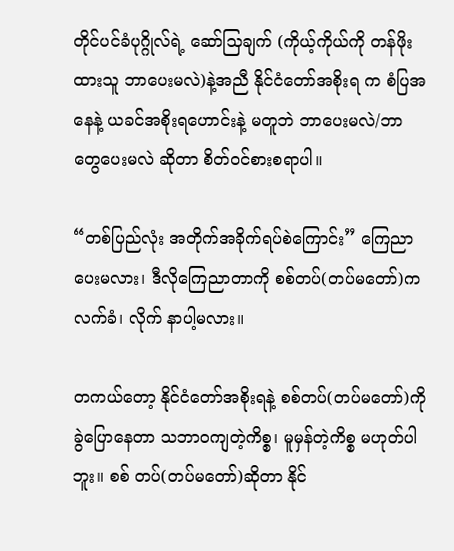တိုင်ပင်ခံပုဂ္ဂိုလ်ရဲ့ ဆော်သြချက် (ကိုယ့်ကိုယ်ကို တန်ဖိုးထားသူ ဘာပေးမလဲ)နဲ့အညီ နိုင်ငံတော်အစိုးရ က စံပြအနေနဲ့ ယခင်အစိုးရဟောင်းနဲ့ မတူဘဲ ဘာပေးမလဲ/ဘာတွေပေးမလဲ ဆိုတာ စိတ်ဝင်စားစရာပါ။

“တစ်ပြည်လုံး အတိုက်အခိုက်ရပ်စဲကြောင်း” ကြေညာပေးမလား၊ ဒီလိုကြေညာတာကို စစ်တပ်(တပ်မတော်)က လက်ခံ၊ လိုက် နာပါ့မလား။

တကယ်တော့ နိုင်ငံတော်အစိုးရနဲ့ စစ်တပ်(တပ်မတော်)ကို ခွဲပြောနေတာ သဘာဝကျတဲ့ကိစ္စ၊ မူမှန်တဲ့ကိစ္စ မဟုတ်ပါဘူး။ စစ် တပ်(တပ်မတော်)ဆိုတာ နိုင်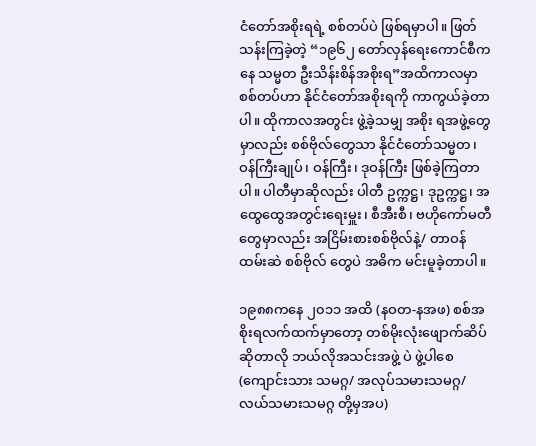ငံတော်အစိုးရရဲ့ စစ်တပ်ပဲ ဖြစ်ရမှာပါ။ ဖြတ်သန်းကြခဲ့တဲ့ “၁၉၆၂ တော်လှန်ရေးကောင်စီကနေ သမ္မတ ဦးသိန်းစိန်အစိုးရ”အထိကာလမှာ စစ်တပ်ဟာ နိုင်ငံတော်အစိုးရကို ကာကွယ်ခဲ့တာပါ။ ထိုကာလအတွင်း ဖွဲ့ခဲ့သမျှ အစိုး ရအဖွဲ့တွေမှာလည်း စစ်ဗိုလ်တွေသာ နိုင်ငံတော်သမ္မတ၊ ဝန်ကြီးချုပ်၊ ဝန်ကြီး၊ ဒုဝန်ကြီး ဖြစ်ခဲ့ကြတာပါ။ ပါတီမှာဆိုလည်း ပါတီ ဥက္ကဋ္ဌ၊ ဒုဥက္ကဋ္ဌ၊ အထွေထွေအတွင်းရေးမှူး၊ စီအီးစီ၊ ဗဟိုကော်မတီတွေမှာလည်း အငြိမ်းစားစစ်ဗိုလ်နဲ့/ တာဝန်ထမ်းဆဲ စစ်ဗိုလ် တွေပဲ အဓိက မင်းမူခဲ့တာပါ။

၁၉၈၈ကနေ ၂၀၁၁ အထိ (နဝတ-နအဖ) စစ်အစိုးရလက်ထက်မှာတော့ တစ်မိုးလုံးဖျောက်ဆိပ်ဆိုတာလို ဘယ်လိုအသင်းအဖွဲ့ ပဲ ဖွဲ့ပါစေ (ကျောင်းသား သမဂ္ဂ/ အလုပ်သမားသမဂ္ဂ/ လယ်သမားသမဂ္ဂ တို့မှအပ)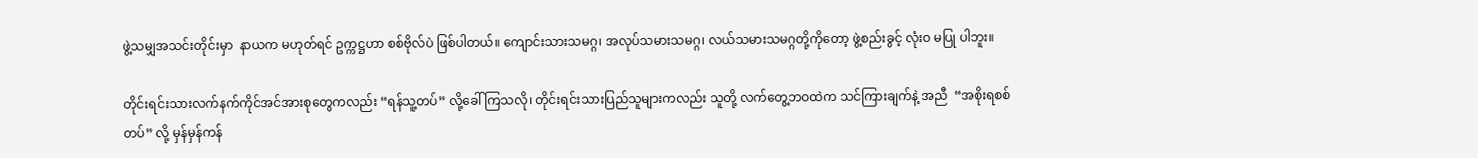ဖွဲ့သမျှအသင်းတိုင်းမှာ  နာယက မဟုတ်ရင် ဥက္ကဋ္ဌဟာ စစ်ဗိုလ်ပဲ ဖြစ်ပါတယ်။ ကျောင်းသားသမဂ္ဂ၊ အလုပ်သမားသမဂ္ဂ၊ လယ်သမားသမဂ္ဂတို့ကိုတော့ ဖွဲ့စည်းခွင့် လုံးဝ မပြု ပါဘူး။

တိုင်းရင်းသားလက်နက်ကိုင်အင်အားစုတွေကလည်း “ရန်သူ့တပ်” လို့ခေါ်ကြသလို၊ တိုင်းရင်းသားပြည်သူများကလည်း သူတို့ လက်တွေ့ဘဝထဲက သင်ကြားချက်နဲ့ အညီ  “အစိုးရစစ်တပ်” လို့ မှန်မှန်ကန်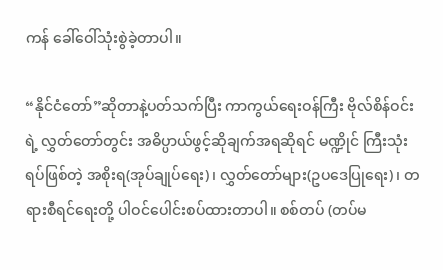ကန် ခေါ်ဝေါ်သုံးစွဲခဲ့တာပါ။

“နိုင်ငံတော်”ဆိုတာနဲ့ပတ်သက်ပြီး ကာကွယ်ရေးဝန်ကြီး ဗိုလ်စိန်ဝင်းရဲ့ လွှတ်တော်တွင်း အဓိပ္ပာယ်ဖွင့်ဆိုချက်အရဆိုရင် မဏ္ဍိုင် ကြီးသုံးရပ်ဖြစ်တဲ့ အစိုးရ(အုပ်ချုပ်ရေး)၊ လွှတ်တော်များ(ဥပဒေပြုရေး)၊ တရားစီရင်ရေးတို့ ပါဝင်ပေါင်းစပ်ထားတာပါ။ စစ်တပ် (တပ်မ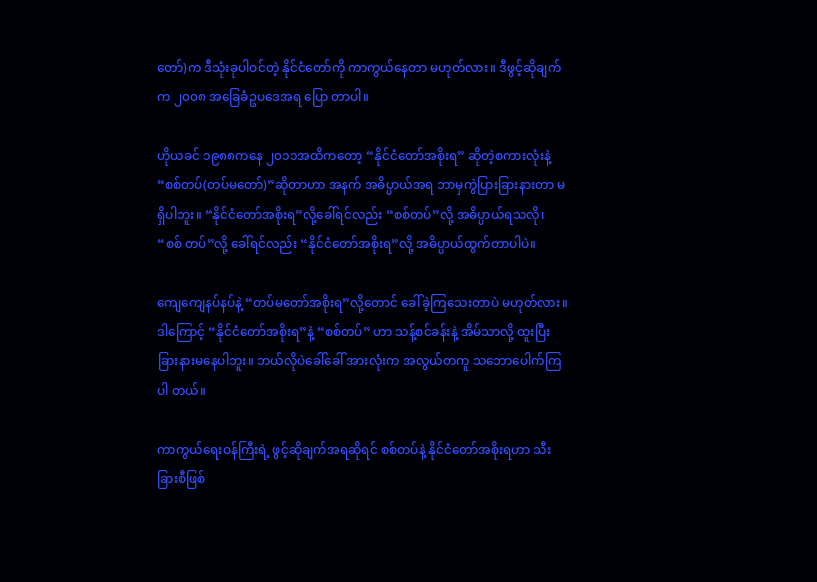တော်)က ဒီသုံးခုပါဝင်တဲ့ နိုင်ငံတော်ကို ကာကွယ်နေတာ မဟုတ်လား။ ဒီဖွင့်ဆိုချက်က ၂၀၀၈ အခြေခံဥပဒေအရ ပြော တာပါ။

ဟိုယခင် ၁၉၈၈ကနေ ၂၀၁၁အထိကတော့ “နိုင်ငံတော်အစိုးရ” ဆိုတဲ့စကားလုံးနဲ့ “စစ်တပ်(တပ်မတော်)”ဆိုတာဟာ အနက် အဓိပ္ပာယ်အရ ဘာမှကွဲပြားခြားနားတာ မရှိပါဘူး။ “နိုင်ငံတော်အစိုးရ”လို့ခေါ်ရင်လည်း “စစ်တပ်”လို့ အဓိပ္ပာယ်ရသလို၊ “စစ် တပ်”လို့ ခေါ်ရင်လည်း “နိုင်ငံတော်အစိုးရ”လို့ အဓိပ္ပာယ်ထွက်တာပါပဲ။

ကျေကျေနပ်နပ်နဲ့ “တပ်မတော်အစိုးရ”လို့တောင် ခေါ်ခဲ့ကြသေးတာပဲ မဟုတ်လား။ ဒါကြောင့် “နိုင်ငံတော်အစိုးရ”နဲ့ “စစ်တပ်” ဟာ သန့်စင်ခန်းနဲ့ အိမ်သာလို့ ထူးပြီး ခြားနားမနေပါဘူး။ ဘယ်လိုပဲခေါ်ခေါ် အားလုံးက အလွယ်တကူ သဘောပေါက်ကြပါ တယ်။

ကာကွယ်ရေးဝန်ကြီးရဲ့ ဖွင့်ဆိုချက်အရဆိုရင် စစ်တပ်နဲ့ နိုင်ငံတော်အစိုးရဟာ သီးခြားစီဖြစ်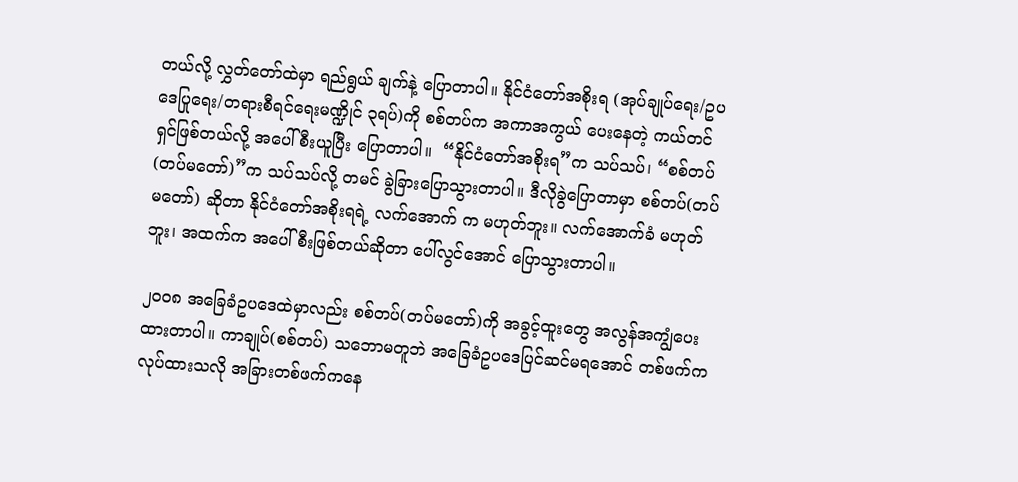တယ်လို့ လွှတ်တော်ထဲမှာ ရည်ရွယ် ချက်နဲ့ ပြောတာပါ။ နိုင်ငံတော်အစိုးရ (အုပ်ချုပ်ရေး/ဥပဒေပြုရေး/တရားစီရင်ရေးမဏ္ဍိုင် ၃ရပ်)ကို စစ်တပ်က အကာအကွယ် ပေးနေတဲ့ ကယ်တင်ရှင်ဖြစ်တယ်လို့ အပေါ်စီးယူပြီး ပြောတာပါ။  “နိုင်ငံတော်အစိုးရ”က သပ်သပ်၊ “စစ်တပ် (တပ်မတော်)”က သပ်သပ်လို့ တမင် ခွဲခြားပြောသွားတာပါ။ ဒီလိုခွဲပြောတာမှာ စစ်တပ်(တပ်မတော်) ဆိုတာ နိုင်ငံတော်အစိုးရရဲ့ လက်အောက် က မဟုတ်ဘူး။ လက်အောက်ခံ မဟုတ်ဘူး၊ အထက်က အပေါ်စီးဖြစ်တယ်ဆိုတာ ပေါ်လွင်အောင် ပြောသွားတာပါ။

၂၀၀၈ အခြေခံဥပဒေထဲမှာလည်း စစ်တပ်(တပ်မတော်)ကို အခွင့်ထူးတွေ အလွန်အကျွံပေးထားတာပါ။ ကာချုပ်(စစ်တပ်) သဘောမတူဘဲ အခြေခံဥပဒေပြင်ဆင်မရအောင် တစ်ဖက်ကလုပ်ထားသလို အခြားတစ်ဖက်ကနေ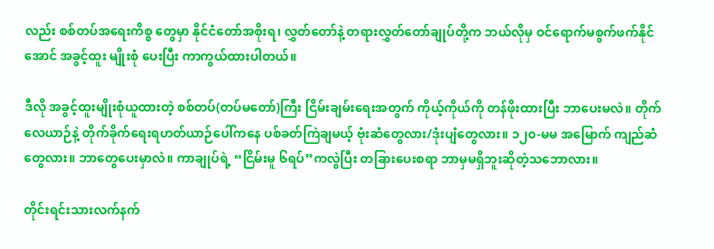လည်း စစ်တပ်အရေးကိစ္စ တွေမှာ နိုင်ငံတော်အစိုးရ၊ လွှတ်တော်နဲ့ တရားလွှတ်တော်ချုပ်တို့က ဘယ်လိုမှ ဝင်ရောက်မစွက်ဖက်နိုင်အောင် အခွင့်ထူး မျိုးစုံ ပေးပြီး ကာကွယ်ထားပါတယ်။

ဒီလို အခွင့်ထူးမျိုးစုံယူထားတဲ့ စစ်တပ်(တပ်မတော်)ကြီး ငြိမ်းချမ်းရေးအတွက် ကိုယ့်ကိုယ်ကို တန်ဖိုးထားပြီး ဘာပေးမလဲ။ တိုက်လေယာဉ်နဲ့ တိုက်ခိုက်ရေးရဟတ်ယာဉ်ပေါ်ကနေ ပစ်ခတ်ကြဲချမယ့် ဗုံးဆံတွေလား/ဒုံးပျံတွေလား။ ၁၂၀-မမ အမြောက် ကျည်ဆံတွေလား။ ဘာတွေပေးမှာလဲ။ ကာချုပ်ရဲ့ “ငြိမ်းမူ ၆ရပ်”ကလွဲပြီး တခြားပေးစရာ ဘာမှမရှိဘူးဆိုတဲ့သဘောလား။

တိုင်းရင်းသားလက်နက်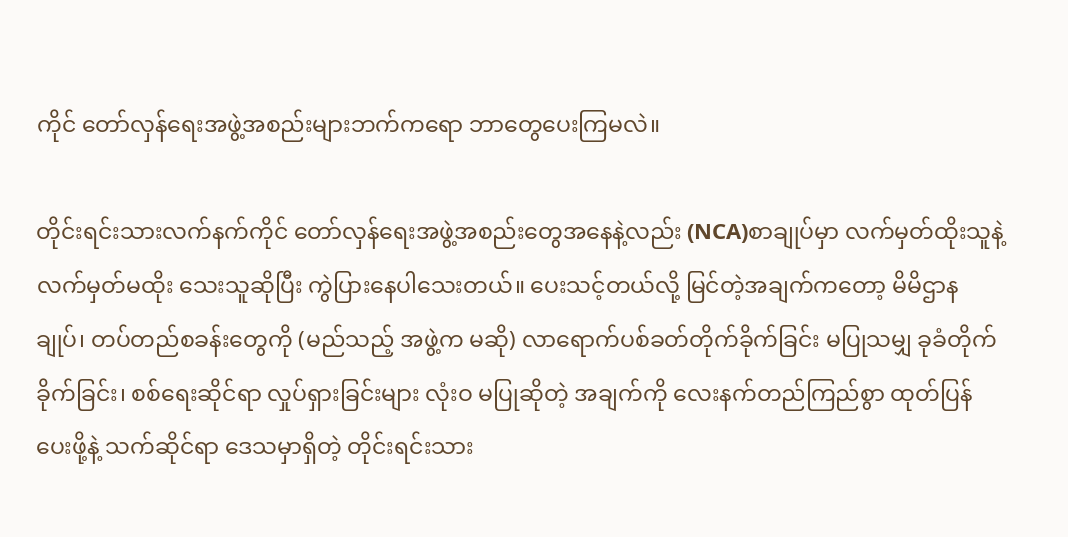ကိုင် တော်လှန်ရေးအဖွဲ့အစည်းများဘက်ကရော ဘာတွေပေးကြမလဲ။

တိုင်းရင်းသားလက်နက်ကိုင် တော်လှန်ရေးအဖွဲ့အစည်းတွေအနေနဲ့လည်း (NCA)စာချုပ်မှာ လက်မှတ်ထိုးသူနဲ့ လက်မှတ်မထိုး သေးသူဆိုပြီး ကွဲပြားနေပါသေးတယ်။ ပေးသင့်တယ်လို့ မြင်တဲ့အချက်ကတော့ မိမိဌာနချုပ်၊ တပ်တည်စခန်းတွေကို (မည်သည့် အဖွဲ့က မဆို) လာရောက်ပစ်ခတ်တိုက်ခိုက်ခြင်း မပြုသမျှ ခုခံတိုက်ခိုက်ခြင်း၊ စစ်ရေးဆိုင်ရာ လှုပ်ရှားခြင်းများ လုံးဝ မပြုဆိုတဲ့ အချက်ကို လေးနက်တည်ကြည်စွာ ထုတ်ပြန်ပေးဖို့နဲ့ သက်ဆိုင်ရာ ဒေသမှာရှိတဲ့ တိုင်းရင်းသား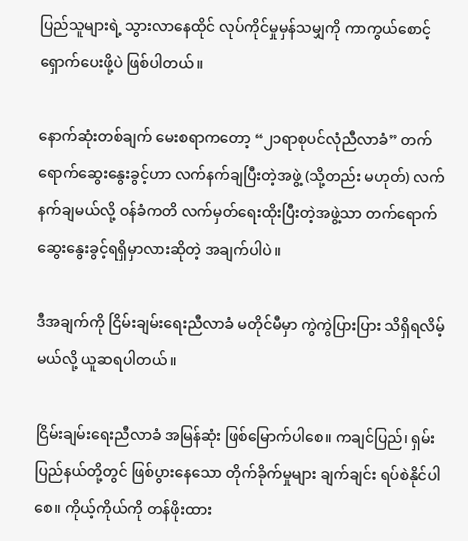ပြည်သူများရဲ့ သွားလာနေထိုင် လုပ်ကိုင်မှုမှန်သမျှကို ကာကွယ်စောင့်ရှောက်ပေးဖို့ပဲ ဖြစ်ပါတယ်။

နောက်ဆုံးတစ်ချက် မေးစရာကတော့ “၂၁ရာစုပင်လုံညီလာခံ” တက်ရောက်ဆွေးနွေးခွင့်ဟာ လက်နက်ချပြီးတဲ့အဖွဲ့ (သို့တည်း မဟုတ်) လက်နက်ချမယ်လို့ ဝန်ခံကတိ လက်မှတ်ရေးထိုးပြီးတဲ့အဖွဲ့သာ တက်ရောက်ဆွေးနွေးခွင့်ရရှိမှာလားဆိုတဲ့ အချက်ပါပဲ။

ဒီအချက်ကို ငြိမ်းချမ်းရေးညီလာခံ မတိုင်မီမှာ ကွဲကွဲပြားပြား သိရှိရလိမ့်မယ်လို့ ယူဆရပါတယ်။

ငြိမ်းချမ်းရေးညီလာခံ အမြန်ဆုံး ဖြစ်မြောက်ပါစေ။ ကချင်ပြည်၊ ရှမ်းပြည်နယ်တို့တွင် ဖြစ်ပွားနေသော တိုက်ခိုက်မှုများ ချက်ချင်း ရပ်စဲနိုင်ပါစေ။ ကိုယ့်ကိုယ်ကို တန်ဖိုးထား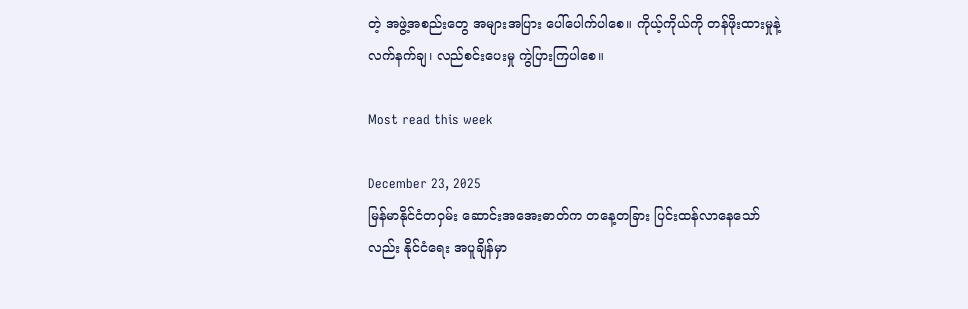တဲ့ အဖွဲ့အစည်းတွေ အများအပြား ပေါ်ပေါက်ပါစေ။ ကိုယ့်ကိုယ်ကို တန်ဖိုးထားမှုနဲ့ လက်နက်ချ၊ လည်စင်းပေးမှု ကွဲပြားကြပါစေ။

Most read this week

December 23, 2025
မြန်မာနိုင်ငံတဝှမ်း ဆောင်းအအေးဓာတ်က တနေ့တခြား ပြင်းထန်လာနေသော်လည်း နိုင်ငံရေး အပူချိန်မှာ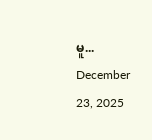မူ...
December 23, 2025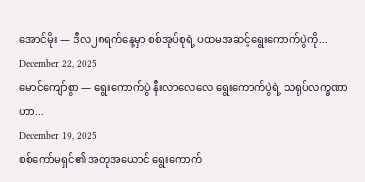အောင်မိုး — ဒီလ၂၈ရက်နေ့မှာ စစ်အုပ်စုရဲ့ ပထမအဆင့်ရွေးကောက်ပွဲကို...
December 22, 2025
မောင်ကျော်စွာ — ရွေးကောက်ပွဲ နီးလာလေလေ ရွေးကောက်ပွဲရဲ့ သရုပ်လက္ခဏာဟာ...
December 19, 2025
စစ်ကော်မရှင်၏ အတုအယောင် ရွေးကောက်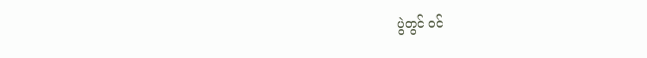ပွဲတွင် ဝင်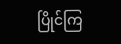ပြိုင်ကြ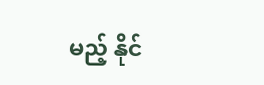မည့် နိုင်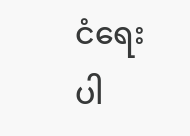ငံရေးပါ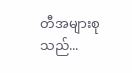တီအများစုသည်...